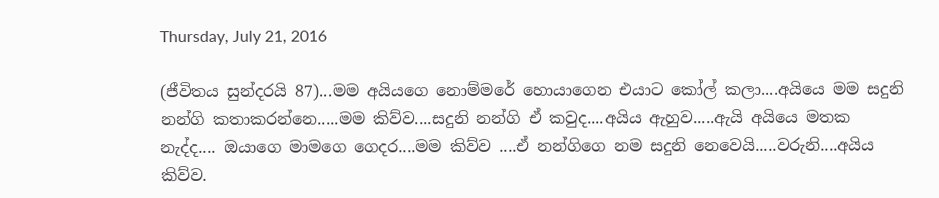Thursday, July 21, 2016

(ජීවිතය සුන්දරයි 87)...මම අයියගෙ නොම්මරේ හොයාගෙන එයාට කෝල් කලා....අයියෙ මම සදුනි නන්ගි කතාකරන්නෙ.....මම කිව්ව....සදුනි නන්ගි ඒ කවුද....අයිය ඇහුව.....ඇයි අයියෙ මතක නැද්ද.... ඔයාගෙ මාමගෙ ගෙදර....මම කිව්ව ....ඒ නන්ගිගෙ නම සදුනි නෙවෙයි.....වරුනි....අයිය කිව්ව.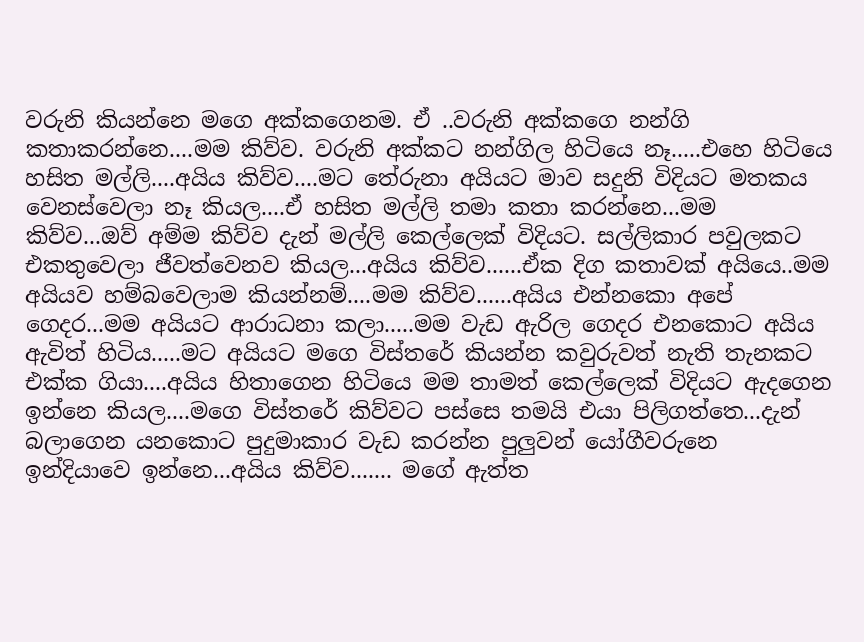වරුනි කියන්නෙ මගෙ අක්කගෙනම. ඒ ..වරුනි අක්කගෙ නන්ගි කතාකරන්නෙ....මම කිව්ව. වරුනි අක්කට නන්ගිල හිටියෙ නෑ.....එහෙ හිටියෙ හසිත මල්ලි....අයිය කිව්ව....මට තේරුනා අයියට මාව සදුනි විදියට මතකය වෙනස්වෙලා නෑ කියල....ඒ හසිත මල්ලි තමා කතා කරන්නෙ...මම කිව්ව...ඔව් අම්ම කිව්ව දැන් මල්ලි කෙල්ලෙක් විදියට. සල්ලිකාර පවුලකට එකතුවෙලා ජීවත්වෙනව කියල...අයිය කිව්ව......ඒක දිග කතාවක් අයියෙ..මම අයියව හම්බවෙලාම කියන්නම්....මම කිව්ව......අයිය එන්නකො අපේ ගෙදර...මම අයියට ආරාධනා කලා.....මම වැඩ ඇරිල ගෙදර එනකොට අයිය ඇවිත් හිටිය.....මට අයියට මගෙ විස්තරේ කියන්න කවුරුවත් නැති තැනකට එක්ක ගියා....අයිය හිතාගෙන හිටියෙ මම තාමත් කෙල්ලෙක් විදියට ඇදගෙන ඉන්නෙ කියල....මගෙ විස්තරේ කිව්වට පස්සෙ තමයි එයා පිලිගත්තෙ...දැන් බලාගෙන යනකොට පුදුමාකාර වැඩ කරන්න පුලුවන් යෝගීවරුනෙ ඉන්දියාවෙ ඉන්නෙ...අයිය කිව්ව....... මගේ ඇත්ත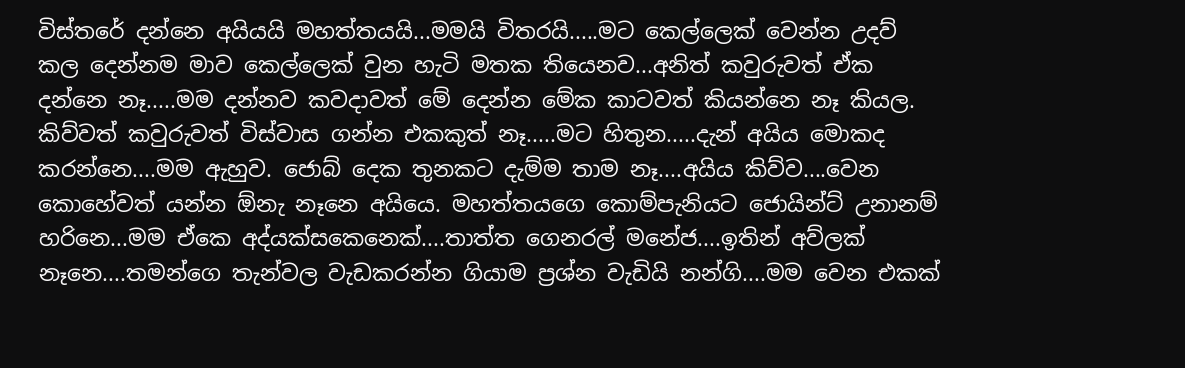විස්තරේ දන්නෙ අයියයි මහත්තයයි...මමයි විතරයි.....මට කෙල්ලෙක් වෙන්න උදව් කල දෙන්නම මාව කෙල්ලෙක් වුන හැටි මතක තියෙනව...අනිත් කවුරුවත් ඒක දන්නෙ නෑ.....මම දන්නව කවදාවත් මේ දෙන්න මේක කාටවත් කියන්නෙ නෑ කියල. කිව්වත් කවුරුවත් විස්වාස ගන්න එකකුත් නෑ.....මට හිතුන.....දැන් අයිය මොකද කරන්නෙ....මම ඇහුව. ජොබ් දෙක තුනකට දැම්ම තාම නෑ....අයිය කිව්ව....වෙන කොහේවත් යන්න ඕනැ නෑනෙ අයියෙ. මහත්තයගෙ කොම්පැනියට ජොයින්ට් උනානම් හරිනෙ...මම ඒකෙ අද්යක්සකෙනෙක්....තාත්ත ගෙනරල් මනේජ....ඉතින් අව්ලක් නෑනෙ....තමන්ගෙ තැන්වල වැඩකරන්න ගියාම ප්‍රශ්න වැඩියි නන්ගි....මම වෙන එකක්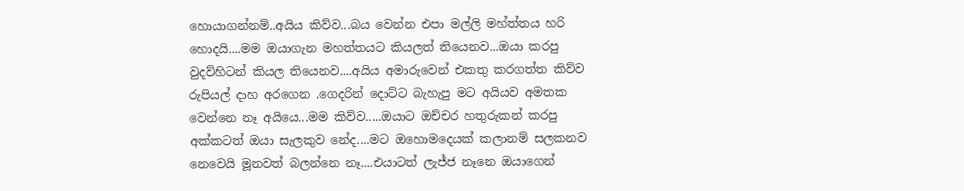හොයාගන්නම්..අයිය කිව්ව...බය වෙන්න එපා මල්ලි මහ්ත්තය හරි හොදයි....මම ඔයාගැන මහත්තයට කියලත් තියෙනව...ඔයා කරපු වුදව්හිටන් කියල තියෙනව....අයිය අමාරුවෙන් එකතු කරගත්ත කිව්ව රුපියල් දාහ අරගෙන .ගෙදරින් දොට්ට බැහැපු මට අයියව අමතක වෙන්නෙ නෑ අයියෙ...මම කිව්ව.....ඔයාට ඔච්චර හතුරුකන් කරපු අක්කටත් ඔයා සැලකුව නේද....මට ඔහොමදෙයක් කලානම් සලකනව නෙවෙයි මූනවත් බලන්නෙ නෑ....එයාටත් ලැජ්ජ නෑනෙ ඔයාගෙන්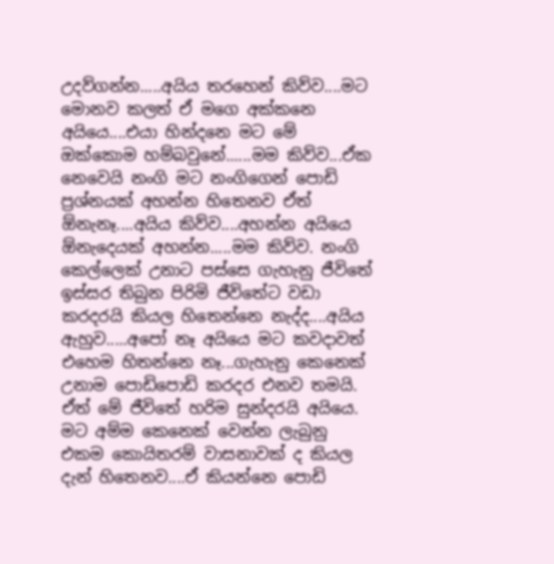උදව්ගන්න.....අයිය තරහෙන් කිව්ව....මට මොනව කලත් ඒ මගෙ අක්කනෙ අයියෙ....එයා හින්දනෙ මට මේ ඔක්කොම හම්බවුනේ......මම කිව්ව...ඒක නෙවෙයි නංගි මට නංගිගෙන් පොඩි ප්‍රශ්නයක් අහන්න හිතෙනව ඒත් ඕනැනෑ....අයිය කිව්ව....අහන්න අයියෙ ඕනැදෙයක් අහන්න.....මම කිව්ව. නංගි කෙල්ලෙක් උනාට පස්සෙ ගැහැනු ජීවිතේ ඉස්සර තිබුන පිරිමි ජීවිතේට වඩා කරදරයි කියල හිතෙන්නෙ නැද්ද....අයිය ඇහුව.....අපෝ නෑ අයියෙ මට කවදාවත් එහෙම හිතන්නෙ නෑ...ගැහැනු කෙනෙක් උනාම පොඩිපොඩි කරදර එනව තමයි. ඒත් මේ ජීවිතේ හරිම සුන්දරයි අයියෙ. මට අම්ම කෙනෙක් වෙන්න ලැබුනු එකම කොයිතරම් වාසනාවක් ද කියල දැන් හිතෙනව....ඒ කියන්නෙ පොඩි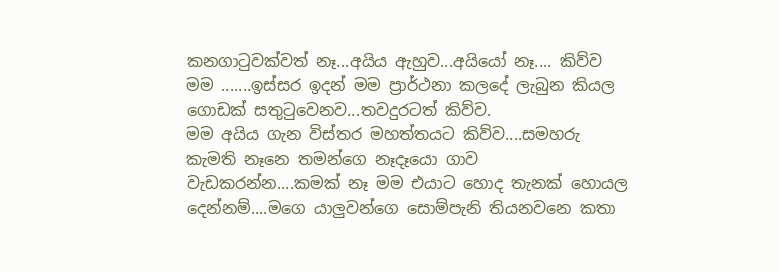කනගාටුවක්වත් නෑ...අයිය ඇහුව...අයියෝ නෑ.... කිව්ව මම .......ඉස්සර ඉදන් මම ප්‍රාර්ථනා කලදේ ලැබුන කියල ගොඩක් සතුටුවෙනව...තවදුරටත් කිව්ව.
මම අයිය ගැන විස්තර මහත්තයට කිව්ව....සමහරු කැමති නෑනෙ තමන්ගෙ නෑදෑයො ගාව වැඩකරන්න....කමක් නෑ මම එයාට හොද තැනක් හොයල දෙන්නම්....මගෙ යාලුවන්ගෙ සොම්පැනි තියනවනෙ කතා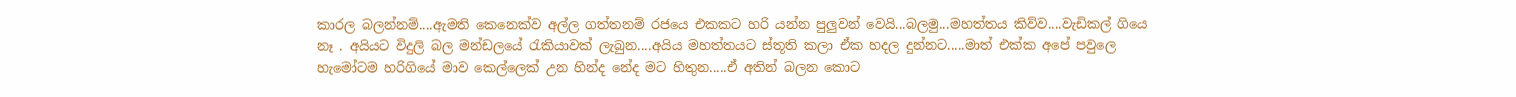කාරල බලන්නම්....ඇමති කෙනෙක්ව අල්ල ගත්තනම් රජයෙ එකකට හරි යන්න පුලුවන් වෙයි...බලමු...මහත්තය කිව්ව....වැඩිකල් ගියෙ නෑ . අයියට විදුලි බල මන්ඩලයේ රැකියාවක් ලැබුන....අයිය මහත්තයට ස්තූති කලා ඒක හදල දුන්නට.....මාත් එක්ක අපේ පවුලෙ හැමෝටම හරිගියේ මාව කෙල්ලෙක් උන හින්ද නේද මට හිතුන.....ඒ අතින් බලන කොට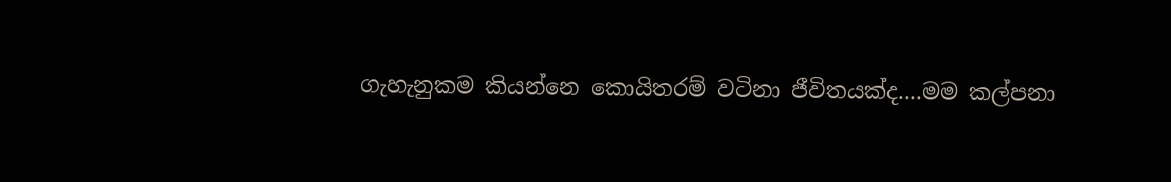ගැහැනුකම කියන්නෙ කොයිතරම් වටිනා ජීවිතයක්ද....මම කල්පනා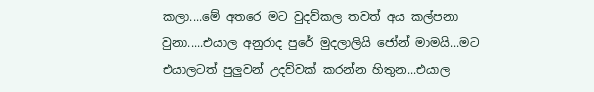කලා....මේ අතරෙ මට වුදව්කල තවත් අය කල්පනා වුනා.....එයාල අනුරාද පුරේ මුදලාලියි ජෝන් මාමයි...මට එයාලටත් පුලුවන් උදව්වක් කරන්න හිතුන...එයාල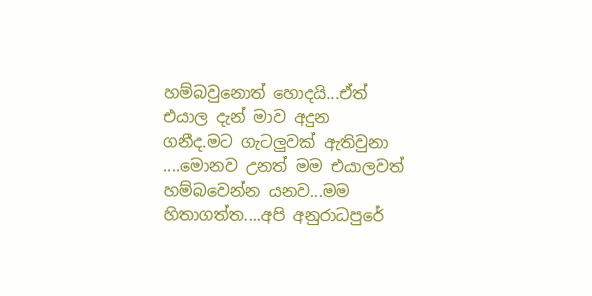හම්බවුනොත් හොදයි...ඒත් එයාල දැන් මාව අදුන ගනීද.මට ගැටලුවක් ඇතිවුනා ....මොනව උනත් මම එයාලවත් හම්බවෙන්න යනව...මම හිතාගත්ත....අපි අනුරාධපුරේ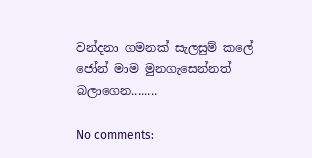වන්දනා ගමනක් සැලසුම් කලේ ජෝන් මාම මුනගැසෙන්නත් බලාගෙන........

No comments: